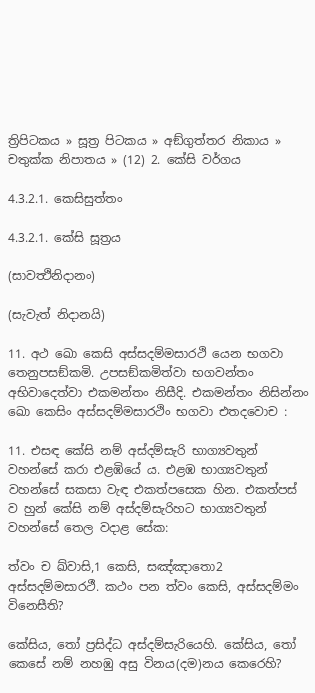ත්‍රිපිටකය » සූත්‍ර පිටකය » අඞ්‌ගුත්‌තර නිකාය » චතුක්ක නිපාතය » (12) 2. කේසි වර්ගය

4.3.2.1. කෙසිසුත්තං

4.3.2.1. කේසි සූත්‍රය

(සාවත්‍ථිනිදානං)

(සැවැත් නිදානයි)

11. අථ ඛො කෙසි අස්සදම්මසාරථි යෙන භගවා තෙනුපසඞ්කමි. උපසඞ්කමිත්වා භගවන්තං අභිවාදෙත්වා එකමන්තං නිසීදි. එකමන්තං නිසින්නං ඛො කෙසිං අස්සදම්මසාරථිං භගවා එතදවොච :

11. එසඳ කේසි නම් අස්දම්සැරි භාග්‍යවතුන් වහන්සේ කරා එළඹියේ ය. එළඹ භාග්‍යවතුන් වහන්සේ සකසා වැඳ එකත්පසෙක හින. එකත්පස් ව හුන් කේසි නම් අස්දම්සැරිහට භාග්‍යවතුන් වහන්සේ තෙල වදාළ සේක:

ත්වං ච ඛ්වාසි,1 කෙසි, සඤ්ඤාතො2 අස්සදම්මසාරථී. කථං පන ත්වං කෙසි, අස්සදම්මං විනෙසීති?

කේසිය, තෝ ප්‍රසිද්ධ අස්දම්සැරියෙහි. කේසිය, තෝ කෙසේ නම් නහඹු අසු විනය(දම)නය කෙරෙහි?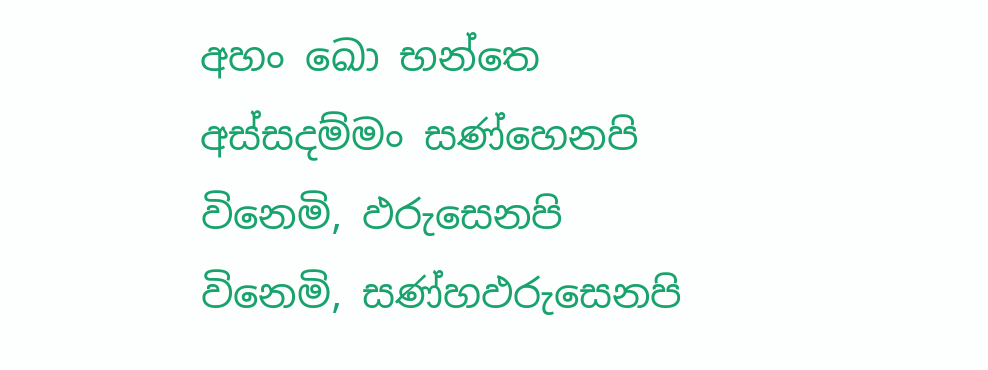අහං ඛො භන්තෙ අස්සදම්මං සණ්හෙනපි විනෙමි, ඵරුසෙනපි විනෙමි, සණ්හඵරුසෙනපි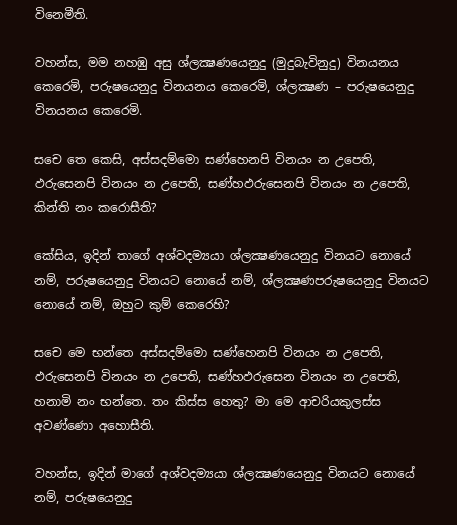විනෙමීති.

වහන්ස, මම නහඹු අසු ශ්ලක්‍ෂණයෙනුදු (මුදුබැවිනුදු) විනයනය කෙරෙමි, පරුෂයෙනුදු විනයනය කෙරෙමි, ශ්ලක්‍ෂණ – පරුෂයෙනුදු විනයනය කෙරෙමි.

සචෙ තෙ කෙසි, අස්සදම්මො සණ්හෙනපි විනයං න උපෙති, ඵරුසෙනපි විනයං න උපෙති, සණ්හඵරුසෙනපි විනයං න උපෙති, කින්ති නං කරොසීති?

කේසිය, ඉදින් තාගේ අශ්වදම්‍යයා ශ්ලක්‍ෂණයෙනුදු විනයට නොයේ නම්, පරුෂයෙනුදු විනයට නොයේ නම්, ශ්ලක්‍ෂණපරුෂයෙනුදු විනයට නොයේ නම්, ඔහුට කුම් කෙරෙහි?

සචෙ මෙ භන්තෙ අස්සදම්මො සණ්හෙනපි විනයං න උපෙති, ඵරුසෙනපි විනයං න උපෙති, සණ්හඵරුසෙන විනයං න උපෙති, හනාමි නං භන්තෙ. තං කිස්ස හෙතු? මා මෙ ආචරියකුලස්ස අවණ්ණො අහොසීති.

වහන්ස, ඉදින් මාගේ අශ්වදම්‍යයා ශ්ලක්‍ෂණයෙනුදු විනයට නොයේ නම්, පරුෂයෙනුදු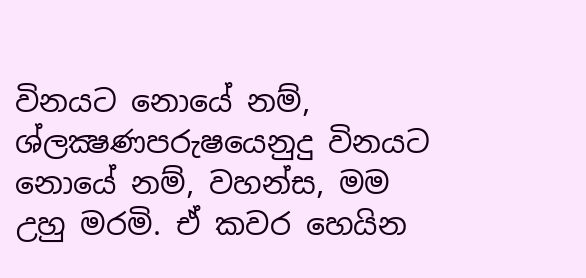විනයට නොයේ නම්, ශ්ලක්‍ෂණපරුෂයෙනුදු විනයට නොයේ නම්, වහන්ස, මම උහු මරමි. ඒ කවර හෙයින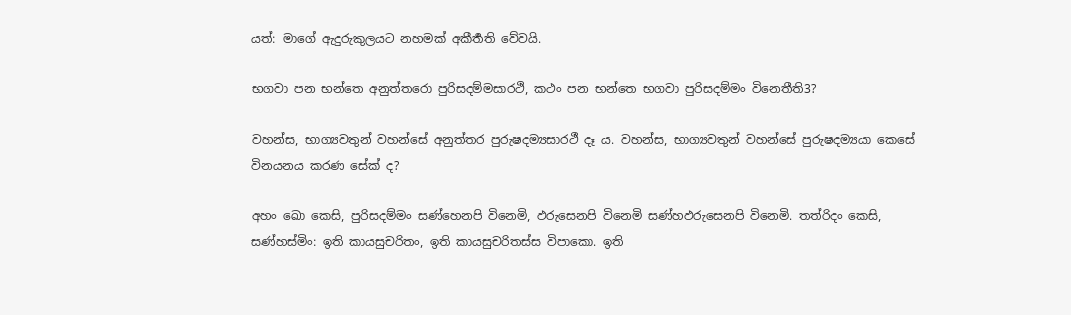යත්: මාගේ ඇදුරුකුලයට නහමක් අකීර්‍තති වේවයි.

භගවා පන භන්තෙ අනුත්තරො පුරිසදම්මසාරථි, කථං පන භන්තෙ භගවා පුරිසදම්මං විනෙතීති3?

වහන්ස, භාග්‍යවතුන් වහන්සේ අනුත්තර පුරුෂදම්‍යසාරථී දෑ ය. වහන්ස, භාග්‍යවතුන් වහන්සේ පුරුෂදම්‍යයා කෙසේ විනයනය කරණ සේක් ද?

අහං ඛො කෙසි, පුරිසදම්මං සණ්හෙනපි විනෙමි, ඵරුසෙනපි විනෙමි සණ්හඵරුසෙනපි විනෙමි. තත්රිදං කෙසි, සණ්හස්මිං: ඉති කායසුචරිතං, ඉති කායසුචරිතස්ස විපාකො. ඉති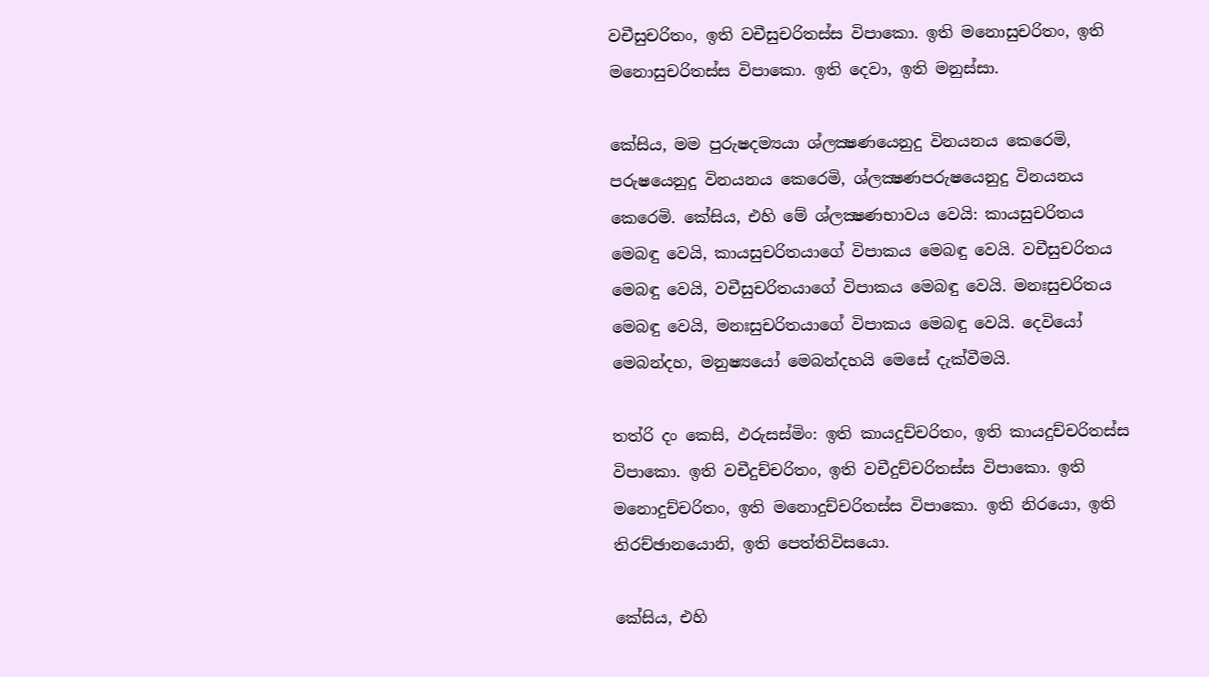වචීසුචරිතං, ඉති වචීසුචරිතස්ස විපාකො. ඉති මනොසුචරිතං, ඉති මනොසුචරිතස්ස විපාකො. ඉති දෙවා, ඉති මනුස්සා.

කේසිය, මම පුරුෂදම්‍යයා ශ්ලක්‍ෂණයෙනුදු විනයනය කෙරෙමි, පරුෂයෙනුදු විනයනය කෙරෙමි, ශ්ලක්‍ෂණපරුෂයෙනුදු විනයනය කෙරෙමි. කේසිය, එහි මේ ශ්ලක්‍ෂණභාවය වෙයි: කායසුචරිතය මෙබඳු වෙයි, කායසුචරිතයාගේ විපාකය මෙබඳු වෙයි. වචීසුචරිතය මෙබඳු වෙයි, වචීසුචරිතයාගේ විපාකය මෙබඳු වෙයි. මනඃසුචරිතය මෙබඳු වෙයි, මනඃසුචරිතයාගේ විපාකය මෙබඳු වෙයි. දෙවියෝ මෙබන්දහ, මනුෂ්‍යයෝ මෙබන්දහයි මෙසේ දැක්වීමයි.

තත්රි දං කෙසි, ඵරුසස්මිං: ඉති කායදුච්චරිතං, ඉති කායදුච්චරිතස්ස විපාකො. ඉති වචීදුච්චරිතං, ඉති වචීදුච්චරිතස්ස විපාකො. ඉති මනොදුච්චරිතං, ඉති මනොදුච්චරිතස්ස විපාකො. ඉති නිරයො, ඉති තිරච්ඡානයොනි, ඉති පෙත්තිවිසයො.

කේසිය, එහි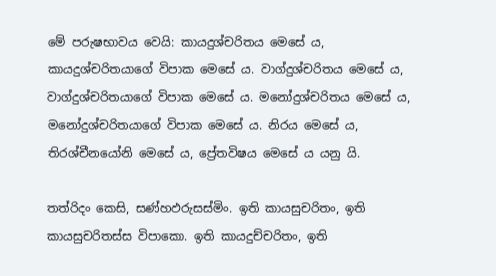මේ පරුෂභාවය වෙයි: කායදුශ්චරිතය මෙසේ ය, කායදුශ්චරිතයාගේ විපාක මෙසේ ය. වාග්දුශ්චරිතය මෙසේ ය, වාග්දුශ්චරිතයාගේ විපාක මෙසේ ය. මනෝදුශ්චරිතය මෙසේ ය, මනෝදුශ්චරිතයාගේ විපාක මෙසේ ය. නිරය මෙසේ ය, තිරශ්චීනයෝනි මෙසේ ය, ප්‍රේතවිෂය මෙසේ ය යනු යි.

තත්රිදං කෙසි, සණ්හඵරුසස්මිං. ඉති කායසුචරිතං, ඉති කායසුචරිතස්ස විපාකො. ඉති කායදුච්චරිතං, ඉති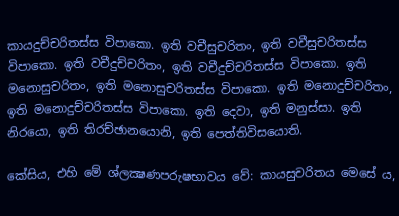කායදුච්චරිතස්ස විපාකො. ඉති වචීසුචරිතං, ඉති වචීසුචරිතස්ස විපාකො. ඉති වචීදුච්චරිතං, ඉති වචීදුච්චරිතස්ස විපාකො. ඉති මනොසුචරිතං, ඉති මනොසුචරිතස්ස විපාකො. ඉති මනොදුච්චරිතං, ඉති මනොදුච්චරිතස්ස විපාකො. ඉති දෙවා, ඉති මනුස්සා. ඉති නිරයො, ඉති තිරච්ඡානයොනි, ඉති පෙත්තිවිසයොති.

කේසිය, එහි මේ ශ්ලක්‍ෂණපරුෂභාවය වේ: කායසුචරිතය මෙසේ ය,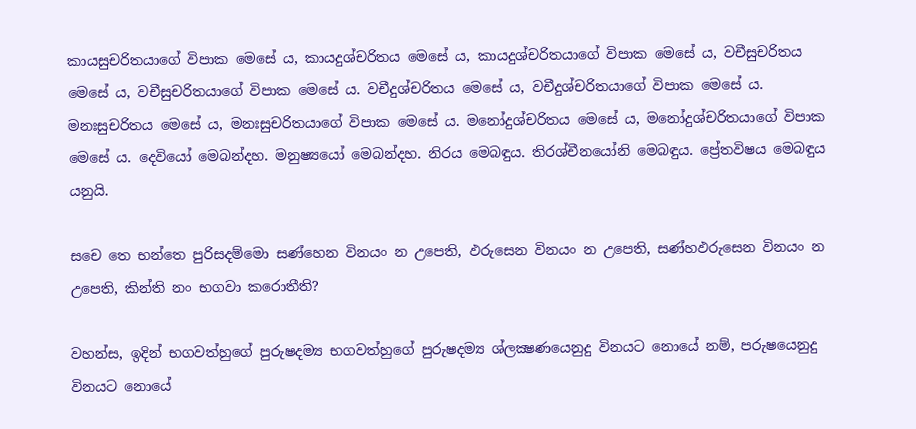කායසුචරිතයාගේ විපාක මෙසේ ය, කායදුශ්චරිතය මෙසේ ය, කායදුශ්චරිතයාගේ විපාක මෙසේ ය, වචීසුචරිතය මෙසේ ය, වචීසුචරිතයාගේ විපාක මෙසේ ය. වචීදුශ්චරිතය මෙසේ ය, වචීදුශ්චරිතයාගේ විපාක මෙසේ ය. මනඃසුචරිතය මෙසේ ය, මනඃසුචරිතයාගේ විපාක මෙසේ ය. මනෝදුශ්චරිතය මෙසේ ය, මනෝදුශ්චරිතයාගේ විපාක මෙසේ ය. දෙවියෝ මෙබන්දහ. මනුෂ්‍යයෝ මෙබන්දහ. නිරය මෙබඳුය. තිරශ්චීනයෝනි මෙබඳුය. ප්‍රේතවිෂය මෙබඳුය යනුයි.

සචෙ තෙ භන්තෙ පුරිසදම්මො සණ්හෙන විනයං න උපෙති, ඵරුසෙන විනයං න උපෙති, සණ්හඵරුසෙන විනයං න උපෙති, කින්ති නං භගවා කරොතීති?

වහන්ස, ඉදින් භගවත්හුගේ පුරුෂදම්‍ය භගවත්හුගේ පුරුෂදම්‍ය ශ්ලක්‍ෂණයෙනුදු විනයට නොයේ නම්, පරුෂයෙනුදු විනයට නොයේ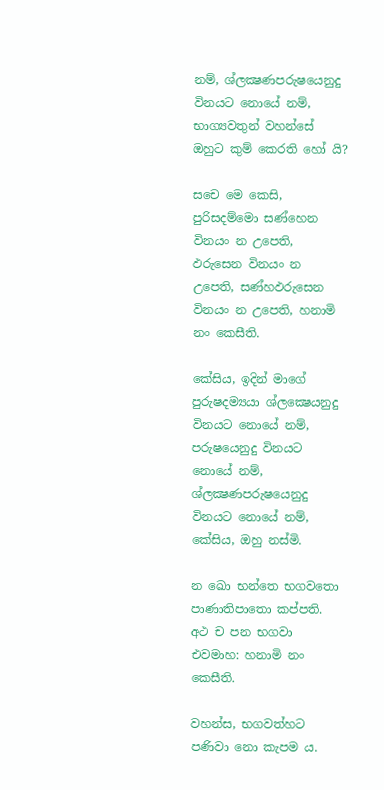නම්, ශ්ලක්‍ෂණපරුෂයෙනුදු විනයට නොයේ නම්, භාග්‍යවතුන් වහන්සේ ඔහුට කුම් කෙරති හෝ යි?

සචෙ මෙ කෙසි, පුරිසදම්මො සණ්හෙන විනයං න උපෙති, ඵරුසෙන විනයං න උපෙති, සණ්හඵරුසෙන විනයං න උපෙති, හනාමි නං කෙසීති.

කේසිය, ඉදින් මාගේ පුරුෂදම්‍යයා ශ්ලක්‍ෂෙයනුදු විනයට නොයේ නම්, පරුෂයෙනුදු විනයට නොයේ නම්, ශ්ලක්‍ෂණපරුෂයෙනුදු විනයට නොයේ නම්, කේසිය, ඔහු නස්මි.

න ඛො භන්තෙ භගවතො පාණාතිපාතො කප්පති. අථ ච පන භගවා එවමාහ: හනාමි නං කෙසීති.

වහන්ස, භගවත්හට පණිවා නො කැපම ය.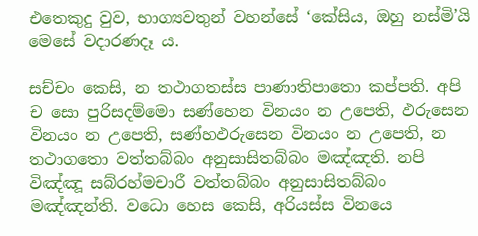එතෙකුදු වුව, භාග්‍යවතුන් වහන්සේ ‘කේසිය, ඔහු නස්මි’යි මෙසේ වදාරණදෑ ය.

සච්චං කෙසි, න තථාගතස්ස පාණාතිපාතො කප්පති. අපි ච සො පුරිසදම්මො සණ්හෙන විනයං න උපෙති, ඵරුසෙන විනයං න උපෙති, සණ්හඵරුසෙන විනයං න උපෙති, න තථාගතො වත්තබ්බං අනුසාසිතබ්බං මඤ්ඤති. නපි විඤ්ඤූ සබ්රහ්මචාරී වත්තබ්බං අනුසාසිතබ්බං මඤ්ඤන්ති. වධො හෙස කෙසි, අරියස්ස විනයෙ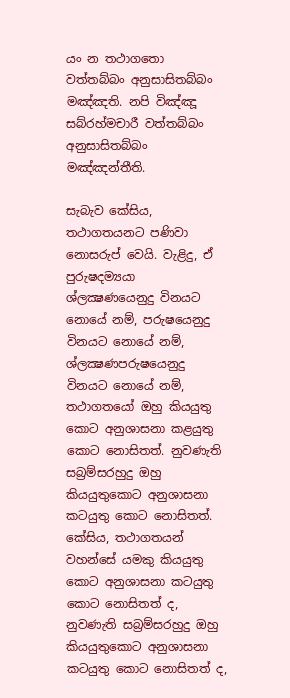යං න තථාගතො වත්තබ්බං අනුසාසිතබ්බං මඤ්ඤති. නපි විඤ්ඤූ සබ්රහ්මචාරී වත්තබ්බං අනුසාසිතබ්බං මඤ්ඤන්තීති.

සැබැව කේසිය, තථාගතයනට පණිවා නොසරුප් වෙයි. වැළිදු, ඒ පුරුෂදම්‍යයා ශ්ලක්‍ෂණයෙනුදු විනයට නොයේ නම්, පරුෂයෙනුදු විනයට නොයේ නම්, ශ්ලක්‍ෂණපරුෂයෙනුදු විනයට නොයේ නම්, තථාගතයෝ ඔහු කියයුතු කොට අනුශාසනා කළයුතු කොට නොසිතත්. නුවණැති සබ්‍රම්සරහුදු ඔහු කියයුතුකොට අනුශාසනා කටයුතු කොට නොසිතත්. කේසිය, තථාගතයන් වහන්සේ යමකු කියයුතු කොට අනුශාසනා කටයුතු කොට නොසිතත් ද, නුවණැති සබ්‍රම්සරහුදු ඔහු කියයුතුකොට අනුශාසනා කටයුතු කොට නොසිතත් ද,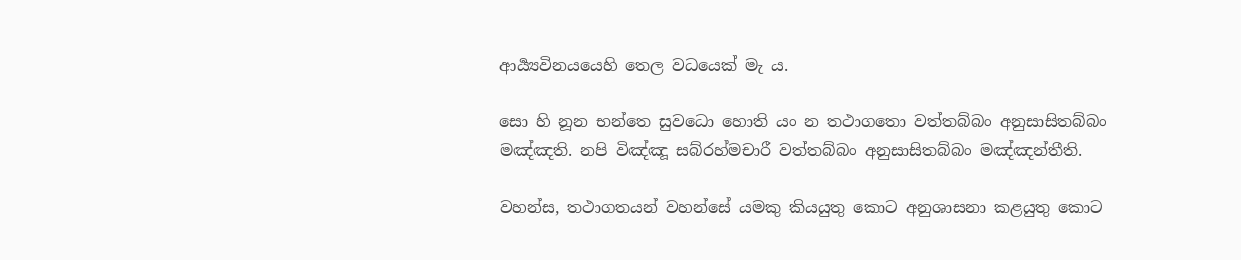ආර්‍ය්‍යවිනයයෙහි තෙල වධයෙක් මැ ය.

සො හි නූන භන්තෙ සුවධො හොති යං න තථාගතො වත්තබ්බං අනුසාසිතබ්බං මඤ්ඤති. නපි විඤ්ඤූ සබ්රහ්මචාරී වත්තබ්බං අනුසාසිතබ්බං මඤ්ඤන්තීති.

වහන්ස, තථාගතයන් වහන්සේ යමකු කියයුතු කොට අනුශාසනා කළයුතු කොට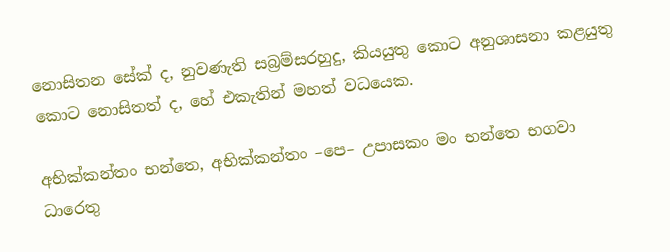නොසිතන සේක් ද, නුවණැති සබ්‍රම්සරහුදු, කියයුතු කොට අනුශාසනා කළයුතු කොට නොසිතත් ද, හේ එකැතින් මහත් වධයෙක.

අභික්කන්තං භන්තෙ, අභික්කන්තං –පෙ– උපාසකං මං භන්තෙ භගවා ධාරෙතු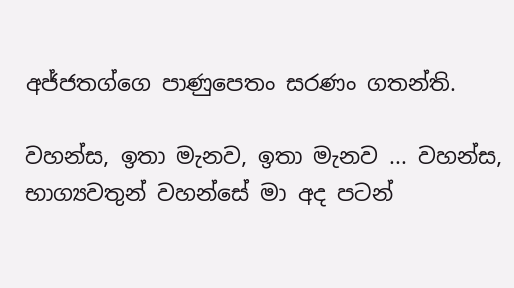අජ්ජතග්ගෙ පාණුපෙතං සරණං ගතන්ති.

වහන්ස, ඉතා මැනව, ඉතා මැනව ... වහන්ස, භාග්‍යවතුන් වහන්සේ මා අද පටන්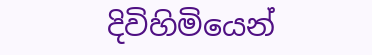දිවිහිමියෙන්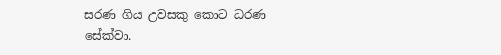සරණ ගිය උවසකු කොට ධරණ සේක්වා.